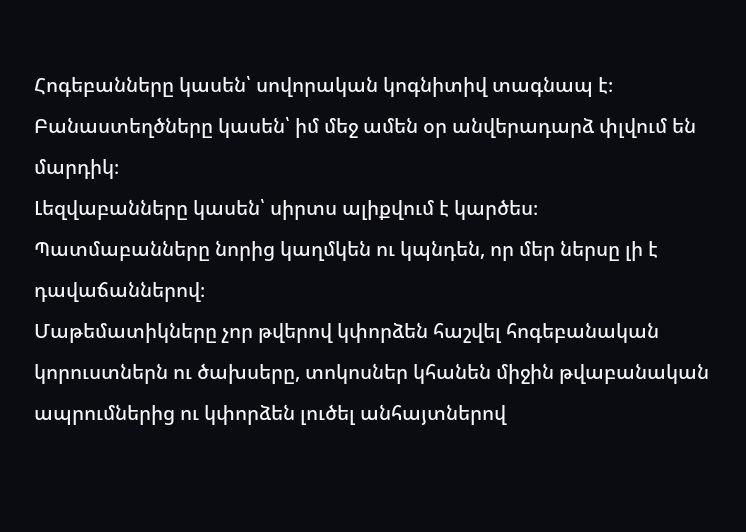Հոգեբանները կասեն՝ սովորական կոգնիտիվ տագնապ է։
Բանաստեղծները կասեն՝ իմ մեջ ամեն օր անվերադարձ փլվում են մարդիկ։
Լեզվաբանները կասեն՝ սիրտս ալիքվում է կարծես։
Պատմաբանները նորից կաղմկեն ու կպնդեն, որ մեր ներսը լի է դավաճաններով։
Մաթեմատիկները չոր թվերով կփորձեն հաշվել հոգեբանական կորուստներն ու ծախսերը, տոկոսներ կհանեն միջին թվաբանական ապրումներից ու կփորձեն լուծել անհայտներով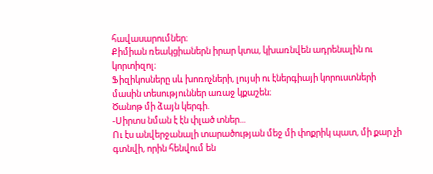հավասարումներ։
Քիմիան ռեակցիաներն իրար կտա, կխառնվեն ադրենալին ու կորտիզոլ։
Ֆիզիկոսները սև խոռոչների, լույսի ու էներգիայի կորուստների մասին տեսություններ առաջ կքաշեն։
Ծանոթ մի ձայն կերգի.
-Սիրտս նման է էն փլած տներ...
Ու էս անվերջանալի տարածության մեջ մի փոքրիկ պատ, մի քար չի գտնվի, որին հենվում են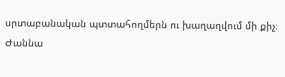սրտաբանական պտտահողմերն ու խաղաղվում մի քիչ։
Ժաննա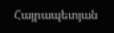Հայրապետյան